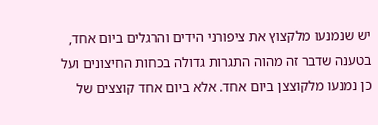יש שנמנעו מלקצוץ את ציפורני הידים והרגלים ביום אחד, בטענה שדבר זה מהוה התגרות גדולה בכחות החיצונים ועל כן נמנעו מלקוצצן ביום אחד. אלא ביום אחד קוצצים של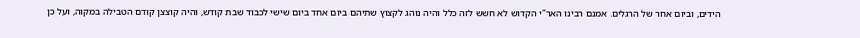הידים, וביום אחר של הרגלים. אמנם רבינו האר"י הקדוש לא חשש לזה כלל והיה נוהג לקצוץ שתיהם ביום אחד ביום שישי לכבוד שבת קודש, והיה קוצצן קודם הטבילה במקוה, ועל כן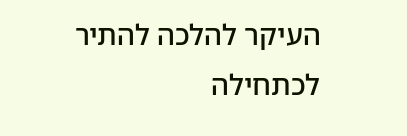העיקר להלכה להתיר לכתחילה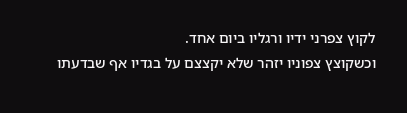לקוץ צפרני ידיו ורגליו ביום אחד.
וכשקוצץ צפוניו יזהר שלא יקצצם על בגדיו אף שבדעתו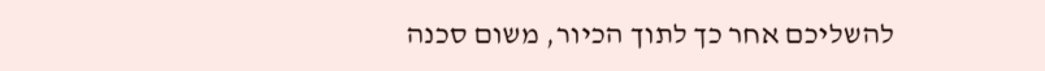להשליכם אחר כך לתוך הכיור, משום סכנה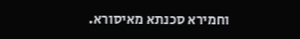וחמירא סכנתא מאיסורא.